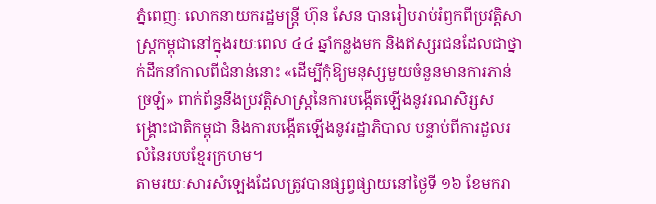ភ្នំពេញៈ លោកនាយករដ្ឋមន្ត្រី ហ៊ុន សែន បានរៀបរាប់រំឭកពីប្រវត្តិសាស្ត្រកម្ពុជានៅក្នុងរយៈពេល ៤៤ ឆ្នាំកន្លងមក និងឥស្សរជនដែលជាថ្នាក់ដឹកនាំកាលពីជំនាន់នោះ «ដើម្បីកុំឱ្យមនុស្សមួយចំនួនមានការភាន់ច្រឡំ» ពាក់ព័ន្ធនឹងប្រវត្តិសាស្ត្រនៃការបង្កើតឡើងនូវរណសិរ្សសង្គ្រោះជាតិកម្ពុជា និងការបង្កើតឡើងនូវរដ្ឋាភិបាល បន្ទាប់ពីការដួលរលំនៃរបបខ្មែរក្រហម។
តាមរយៈសារសំឡេងដែលត្រូវបានផ្សព្វផ្សាយនៅថ្ងៃទី ១៦ ខែមករា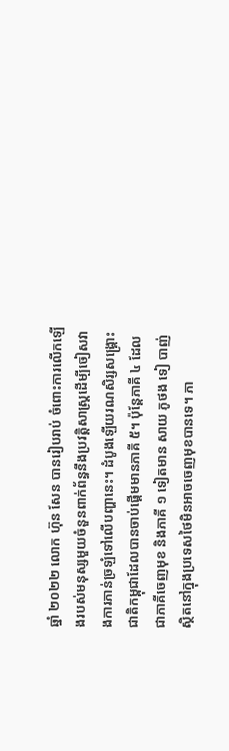ឆ្នាំ ២០២២ លោក ហ៊ុន សែន បានរៀបរាប់ ចំពោះការលើកឡើងរបស់មនុស្សមួយចំនួនពាក់ព័ន្ធនឹងប្រវត្តិសាស្ត្រដើម្បីចៀសវាងការភាន់ច្រឡំទៅលើបញ្ហានេះ។ ដំបូងឡើយរណសិរ្សសង្គ្រោះជាតិកម្ពុជាដែលបានចាប់ផ្តើមមានភាគី ៥។ ប៉ុន្តែភាគី ៤ ដែលជាភាគីចេញមុខ និងភាគី ១ ទៀតមាន សាយ ភូថង ទៀ បាញ់ ស្ថិតនៅក្នុងប្រទេសថៃមិនអាចចេញមុខបានទេ។ ភា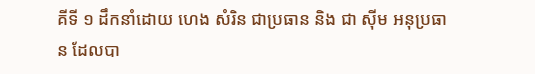គីទី ១ ដឹកនាំដោយ ហេង សំរិន ជាប្រធាន និង ជា ស៊ីម អនុប្រធាន ដែលបា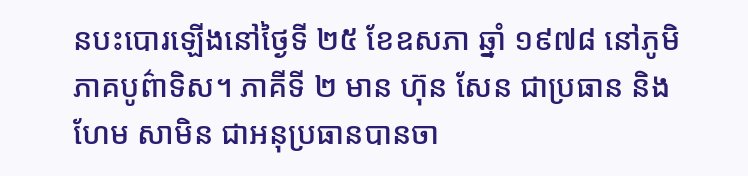នបះបោរឡើងនៅថ្ងៃទី ២៥ ខែឧសភា ឆ្នាំ ១៩៧៨ នៅភូមិភាគបូព៌ាទិស។ ភាគីទី ២ មាន ហ៊ុន សែន ជាប្រធាន និង ហែម សាមិន ជាអនុប្រធានបានចា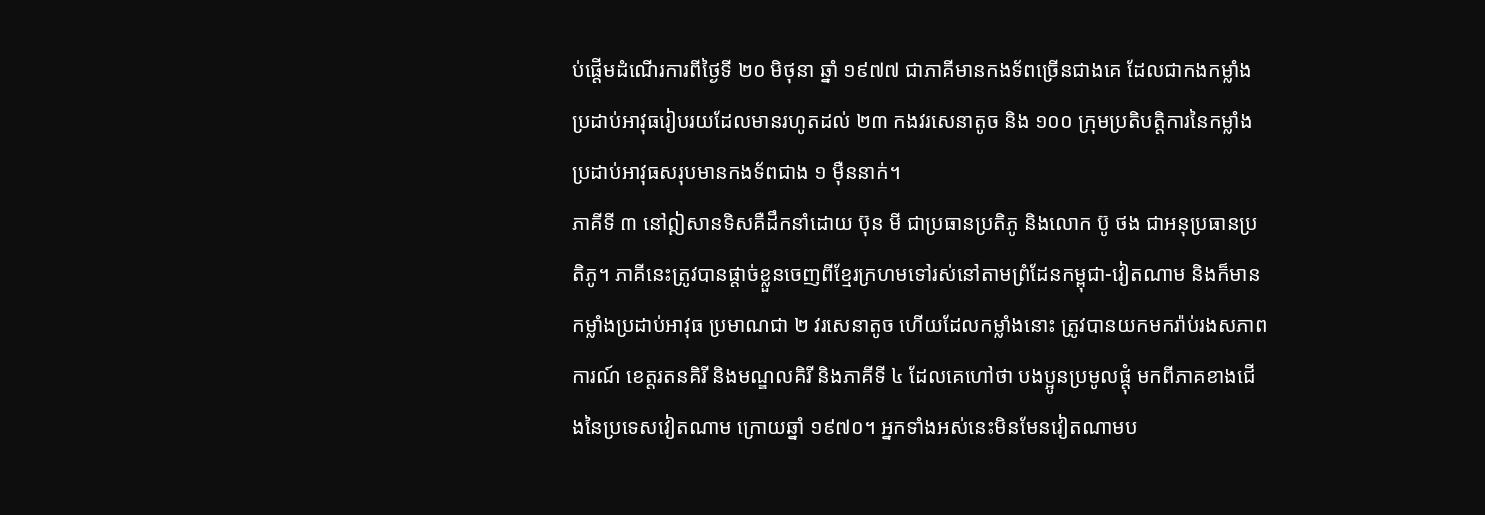ប់ផ្តើមដំណើរការពីថ្ងៃទី ២០ មិថុនា ឆ្នាំ ១៩៧៧ ជាភាគីមានកងទ័ពច្រើនជាងគេ ដែលជាកងកម្លាំងប្រដាប់អាវុធរៀបរយដែលមានរហូតដល់ ២៣ កងវរសេនាតូច និង ១០០ ក្រុមប្រតិបត្តិការនៃកម្លាំងប្រដាប់អាវុធសរុបមានកងទ័ពជាង ១ ម៉ឺននាក់។
ភាគីទី ៣ នៅឦសានទិសគឺដឹកនាំដោយ ប៊ុន មី ជាប្រធានប្រតិភូ និងលោក ប៊ូ ថង ជាអនុប្រធានប្រតិភូ។ ភាគីនេះត្រូវបានផ្តាច់ខ្លួនចេញពីខ្មែរក្រហមទៅរស់នៅតាមព្រំដែនកម្ពុជា-វៀតណាម និងក៏មានកម្លាំងប្រដាប់អាវុធ ប្រមាណជា ២ វរសេនាតូច ហើយដែលកម្លាំងនោះ ត្រូវបានយកមករ៉ាប់រងសភាពការណ៍ ខេត្តរតនគិរី និងមណ្ឌលគិរី និងភាគីទី ៤ ដែលគេហៅថា បងប្អូនប្រមូលផ្តុំ មកពីភាគខាងជើងនៃប្រទេសវៀតណាម ក្រោយឆ្នាំ ១៩៧០។ អ្នកទាំងអស់នេះមិនមែនវៀតណាមប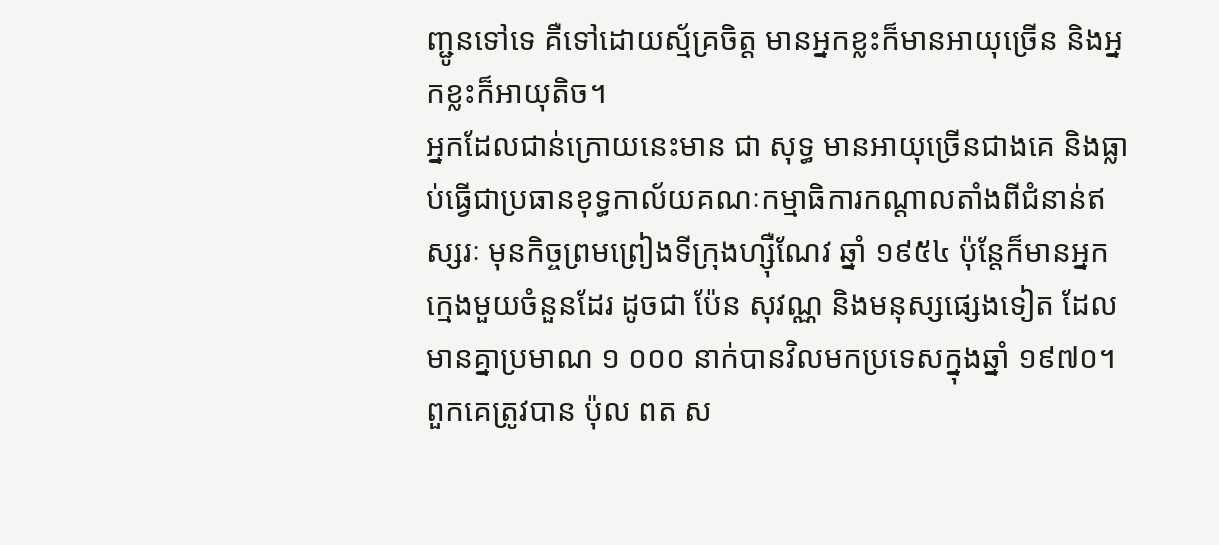ញ្ជូនទៅទេ គឺទៅដោយស្ម័គ្រចិត្ត មានអ្នកខ្លះក៏មានអាយុច្រើន និងអ្នកខ្លះក៏អាយុតិច។
អ្នកដែលជាន់ក្រោយនេះមាន ជា សុទ្ធ មានអាយុច្រើនជាងគេ និងធ្លាប់ធ្វើជាប្រធានខុទ្ធកាល័យគណៈកម្មាធិការកណ្តាលតាំងពីជំនាន់ឥស្សរៈ មុនកិច្ចព្រមព្រៀងទីក្រុងហ្ស៊ឺណែវ ឆ្នាំ ១៩៥៤ ប៉ុន្តែក៏មានអ្នកក្មេងមួយចំនួនដែរ ដូចជា ប៉ែន សុវណ្ណ និងមនុស្សផ្សេងទៀត ដែលមានគ្នាប្រមាណ ១ ០០០ នាក់បានវិលមកប្រទេសក្នុងឆ្នាំ ១៩៧០។ ពួកគេត្រូវបាន ប៉ុល ពត ស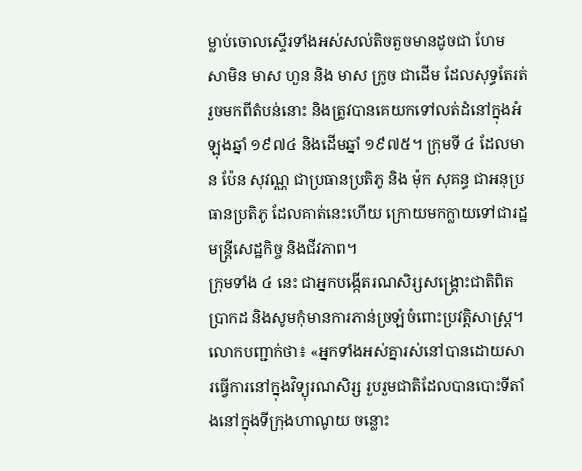ម្លាប់ចោលស្ទើរទាំងអស់សល់តិចតួចមានដូចជា ហែម សាមិន មាស ហួន និង មាស ក្រូច ជាដើម ដែលសុទ្ធតែរត់រួចមកពីតំបន់នោះ និងត្រូវបានគេយកទៅលត់ដំនៅក្នុងអំឡុងឆ្នាំ ១៩៧៤ និងដើមឆ្នាំ ១៩៧៥។ ក្រុមទី ៤ ដែលមាន ប៉ែន សុវណ្ណ ជាប្រធានប្រតិភូ និង ម៉ុក សុគន្ធ ជាអនុប្រធានប្រតិភូ ដែលគាត់នេះហើយ ក្រោយមកក្លាយទៅជារដ្ឋមន្ត្រីសេដ្ឋកិច្ច និងជីវភាព។
ក្រុមទាំង ៤ នេះ ជាអ្នកបង្កើតរណសិរ្សសង្គ្រោះជាតិពិតប្រាកដ និងសូមកុំមានការភាន់ច្រឡំចំពោះប្រវត្តិសាស្ត្រ។ លោកបញ្ជាក់ថា៖ «អ្នកទាំងអស់គ្នារស់នៅបានដោយសារធ្វើការនៅក្នុងវិទ្យុរណសិរ្ស រួបរួមជាតិដែលបានបោះទីតាំងនៅក្នុងទីក្រុងហាណូយ ចន្លោះ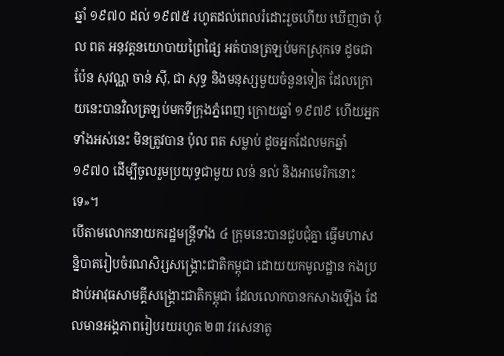ឆ្នាំ ១៩៧០ ដល់ ១៩៧៥ រហូតដល់ពេលរំដោះរួចហើយ ឃើញថា ប៉ុល ពត អនុវត្តនយោបាយព្រៃផ្សៃ អត់បានត្រឡប់មកស្រុកទេ ដូចជា ប៉ែន សុវណ្ណ ចាន់ ស៊ី, ជា សុទ្ធ និងមនុស្សមួយចំនួនទៀត ដែលក្រោយនេះបានវិលត្រឡប់មកទីក្រុងភ្នំពេញ ក្រោយឆ្នាំ ១៩៧៩ ហើយអ្នកទាំងអស់នេះ មិនត្រូវបាន ប៉ុល ពត សម្លាប់ ដូចអ្នកដែលមកឆ្នាំ ១៩៧០ ដើម្បីចូលរួមប្រយុទ្ធជាមួយ លន់ នល់ និងអាមេរិកនោះទេ»។
បើតាមលោកនាយករដ្ឋមន្ត្រីទាំង ៤ ក្រុមនេះបានជួបជុំគ្នា ធ្វើមហាសន្និបាតរៀបចំរណសិរ្សសង្គ្រោះជាតិកម្ពុជា ដោយយកមូលដ្ឋាន កងប្រដាប់អាវុធសាមគ្គីសង្គ្រោះជាតិកម្ពុជា ដែលលោកបានកសាងឡើង ដែលមានអង្គភាពរៀបរយរហូត ២៣ វរសេនាតូ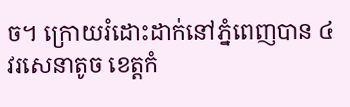ច។ ក្រោយរំដោះដាក់នៅភ្នំពេញបាន ៤ វរសេនាតូច ខេត្តកំ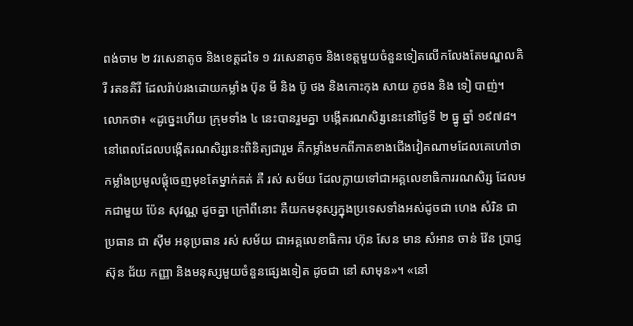ពង់ចាម ២ វរសេនាតូច និងខេត្តដទៃ ១ វរសេនាតូច និងខេត្តមួយចំនួនទៀតលើកលែងតែមណ្ឌលគិរី រតនគិរី ដែលរ៉ាប់រងដោយកម្លាំង ប៊ុន មី និង ប៊ូ ថង និងកោះកុង សាយ ភូថង និង ទៀ បាញ់។
លោកថា៖ «ដូច្នេះហើយ ក្រុមទាំង ៤ នេះបានរួមគ្នា បង្កើតរណសិរ្សនេះនៅថ្ងៃទី ២ ធ្នូ ឆ្នាំ ១៩៧៨។ នៅពេលដែលបង្កើតរណសិរ្សនេះពិនិត្យជារួម គឺកម្លាំងមកពីភាគខាងជើងវៀតណាមដែលគេហៅថា កម្លាំងប្រមូលផ្តុំចេញមុខតែម្នាក់គត់ គឺ រស់ សម័យ ដែលក្លាយទៅជាអគ្គលេខាធិការរណសិរ្ស ដែលមកជាមួយ ប៉ែន សុវណ្ណ ដូចគ្នា ក្រៅពីនោះ គឺយកមនុស្សក្នុងប្រទេសទាំងអស់ដូចជា ហេង សំរិន ជាប្រធាន ជា ស៊ីម អនុប្រធាន រស់ សម័យ ជាអគ្គលេខាធិការ ហ៊ុន សែន មាន សំអាន ចាន់ វ៉ែន ប្រាជ្ញ ស៊ុន ជ័យ កញ្ញា និងមនុស្សមួយចំនួនផ្សេងទៀត ដូចជា នៅ សាមុន»។ «នៅ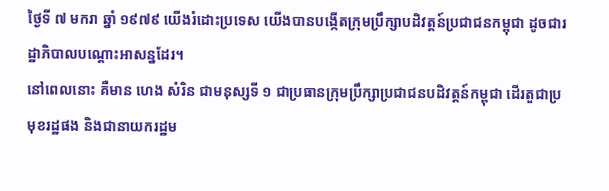ថ្ងៃទី ៧ មករា ឆ្នាំ ១៩៧៩ យើងរំដោះប្រទេស យើងបានបង្កើតក្រុមប្រឹក្សាបដិវត្តន៍ប្រជាជនកម្ពុជា ដូចជារដ្ឋាភិបាលបណ្តោះអាសន្នដែរ។
នៅពេលនោះ គឺមាន ហេង សំរិន ជាមនុស្សទី ១ ជាប្រធានក្រុមប្រឹក្សាប្រជាជនបដិវត្តន៍កម្ពុជា ដើរតួជាប្រមុខរដ្ឋផង និងជានាយករដ្ឋម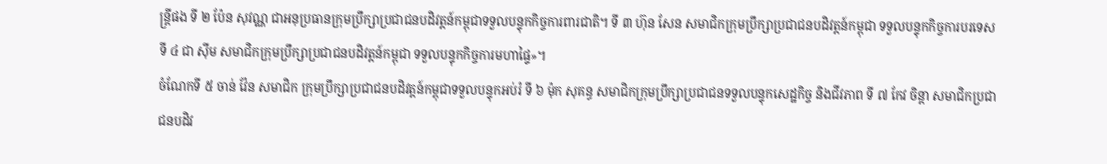ន្ត្រីផង ទី ២ ប៉ែន សុវណ្ណ ជាអនុប្រធានក្រុមប្រឹក្សាប្រជាជនបដិវត្តន៍កម្ពុជាទទួលបន្ទុកកិច្ចការពារជាតិ។ ទី ៣ ហ៊ុន សែន សមាជិកក្រុមប្រឹក្សាប្រជាជនបដិវត្តន៍កម្ពុជា ទទួលបន្ទុកកិច្ចការបរទេស ទី ៤ ជា ស៊ីម សមាជិកក្រុមប្រឹក្សាប្រជាជនបដិវត្តន៍កម្ពុជា ទទួលបន្ទុកកិច្ចការមហាផ្ទៃ»។
ចំណែកទី ៥ ចាន់ វ៉ែន សមាជិក ក្រុមប្រឹក្សាប្រជាជនបដិវត្តន៍កម្ពុជាទទួលបន្ទុកអប់រំ ទី ៦ ម៉ុក សុគន្ធ សមាជិកក្រុមប្រឹក្សាប្រជាជនទទួលបន្ទុកសេដ្ឋកិច្ច និងជីវភាព ទី ៧ កែវ ចិន្តា សមាជិកប្រជាជនបដិវ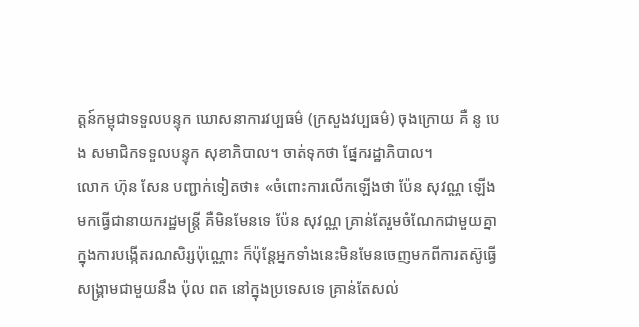ត្តន៍កម្ពុជាទទួលបន្ទុក ឃោសនាការវប្បធម៌ (ក្រសួងវប្បធម៌) ចុងក្រោយ គឺ នូ បេង សមាជិកទទួលបន្ទុក សុខាភិបាល។ ចាត់ទុកថា ផ្នែករដ្ឋាភិបាល។
លោក ហ៊ុន សែន បញ្ជាក់ទៀតថា៖ «ចំពោះការលើកឡើងថា ប៉ែន សុវណ្ណ ឡើងមកធ្វើជានាយករដ្ឋមន្ត្រី គឺមិនមែនទេ ប៉ែន សុវណ្ណ គ្រាន់តែរួមចំណែកជាមួយគ្នាក្នុងការបង្កើតរណសិរ្សប៉ុណ្ណោះ ក៏ប៉ុន្តែអ្នកទាំងនេះមិនមែនចេញមកពីការតស៊ូធ្វើសង្គ្រាមជាមួយនឹង ប៉ុល ពត នៅក្នុងប្រទេសទេ គ្រាន់តែសល់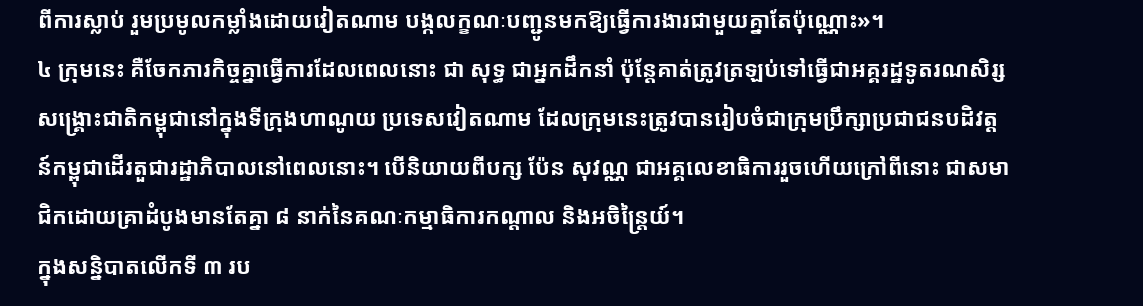ពីការស្លាប់ រួមប្រមូលកម្លាំងដោយវៀតណាម បង្កលក្ខណៈបញ្ជូនមកឱ្យធ្វើការងារជាមួយគ្នាតែប៉ុណ្ណោះ»។
៤ ក្រុមនេះ គឺចែកភារកិច្ចគ្នាធ្វើការដែលពេលនោះ ជា សុទ្ធ ជាអ្នកដឹកនាំ ប៉ុន្តែគាត់ត្រូវត្រឡប់ទៅធ្វើជាអគ្គរដ្ឋទូតរណសិរ្សសង្គ្រោះជាតិកម្ពុជានៅក្នុងទីក្រុងហាណូយ ប្រទេសវៀតណាម ដែលក្រុមនេះត្រូវបានរៀបចំជាក្រុមប្រឹក្សាប្រជាជនបដិវត្តន៍កម្ពុជាដើរតួជារដ្ឋាភិបាលនៅពេលនោះ។ បើនិយាយពីបក្ស ប៉ែន សុវណ្ណ ជាអគ្គលេខាធិការរួចហើយក្រៅពីនោះ ជាសមាជិកដោយគ្រាដំបូងមានតែគ្នា ៨ នាក់នៃគណៈកម្មាធិការកណ្តាល និងអចិន្រៃ្តយ៍។
ក្នុងសន្និបាតលើកទី ៣ រប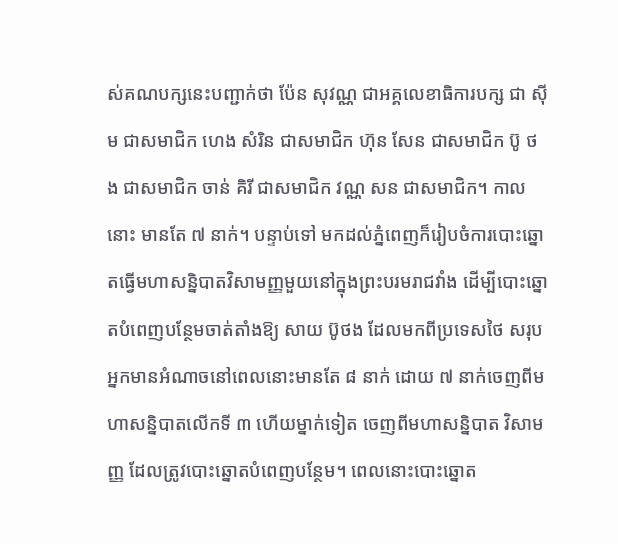ស់គណបក្សនេះបញ្ជាក់ថា ប៉ែន សុវណ្ណ ជាអគ្គលេខាធិការបក្ស ជា ស៊ីម ជាសមាជិក ហេង សំរិន ជាសមាជិក ហ៊ុន សែន ជាសមាជិក ប៊ូ ថង ជាសមាជិក ចាន់ គិរី ជាសមាជិក វណ្ណ សន ជាសមាជិក។ កាលនោះ មានតែ ៧ នាក់។ បន្ទាប់ទៅ មកដល់ភ្នំពេញក៏រៀបចំការបោះឆ្នោតធ្វើមហាសន្និបាតវិសាមញ្ញមួយនៅក្នុងព្រះបរមរាជវាំង ដើម្បីបោះឆ្នោតបំពេញបន្ថែមចាត់តាំងឱ្យ សាយ ប៊ូថង ដែលមកពីប្រទេសថៃ សរុបអ្នកមានអំណាចនៅពេលនោះមានតែ ៨ នាក់ ដោយ ៧ នាក់ចេញពីមហាសន្និបាតលើកទី ៣ ហើយម្នាក់ទៀត ចេញពីមហាសន្និបាត វិសាមញ្ញ ដែលត្រូវបោះឆ្នោតបំពេញបន្ថែម។ ពេលនោះបោះឆ្នោត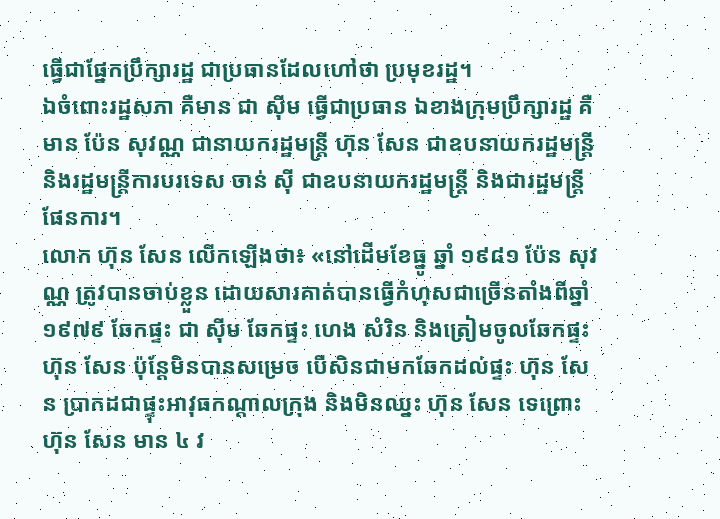ធ្វើជាផ្នែកប្រឹក្សារដ្ឋ ជាប្រធានដែលហៅថា ប្រមុខរដ្ឋ។
ឯចំពោះរដ្ឋសភា គឺមាន ជា ស៊ីម ធ្វើជាប្រធាន ឯខាងក្រុមប្រឹក្សារដ្ឋ គឺមាន ប៉ែន សុវណ្ណ ជានាយករដ្ឋមន្ត្រី ហ៊ុន សែន ជាឧបនាយករដ្ឋមន្ត្រី និងរដ្ឋមន្ត្រីការបរទេស ចាន់ ស៊ី ជាឧបនាយករដ្ឋមន្ត្រី និងជារដ្ឋមន្ត្រីផែនការ។
លោក ហ៊ុន សែន លើកឡើងថា៖ «នៅដើមខែធ្នូ ឆ្នាំ ១៩៨១ ប៉ែន សុវណ្ណ ត្រូវបានចាប់ខ្លួន ដោយសារគាត់បានធ្វើកំហុសជាច្រើនតាំងពីឆ្នាំ ១៩៧៩ ឆែកផ្ទះ ជា ស៊ីម ឆែកផ្ទះ ហេង សំរិន និងត្រៀមចូលឆែកផ្ទះ ហ៊ុន សែន ប៉ុន្តែមិនបានសម្រេច បើសិនជាមកឆែកដល់ផ្ទះ ហ៊ុន សែន ប្រាកដជាផ្ទុះអាវុធកណ្តាលក្រុង និងមិនឈ្នះ ហ៊ុន សែន ទេព្រោះ ហ៊ុន សែន មាន ៤ វ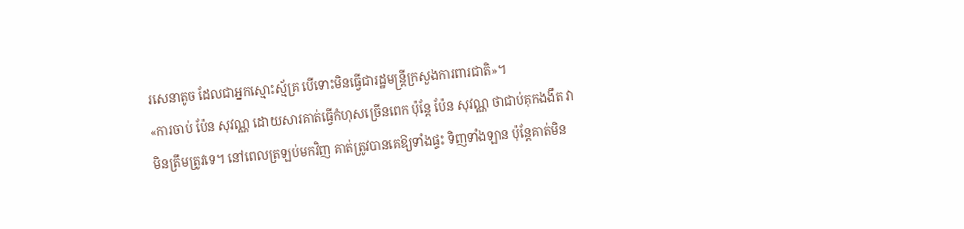រសេនាតូច ដែលជាអ្នកស្មោះស្ម័គ្រ បើទោះមិនធ្វើជារដ្ឋមន្ត្រីក្រសួងការពារជាតិ»។
«ការចាប់ ប៉ែន សុវណ្ណ ដោយសារគាត់ធ្វើកំហុសច្រើនពេក ប៉ុន្តែ ប៉ែន សុវណ្ណ ថាជាប់គុកងងឹត វាមិនត្រឹមត្រូវទេ។ នៅពេលត្រឡប់មកវិញ គាត់ត្រូវបានគេឱ្យទាំងផ្ទះ ទិញទាំងឡាន ប៉ុន្តែគាត់មិន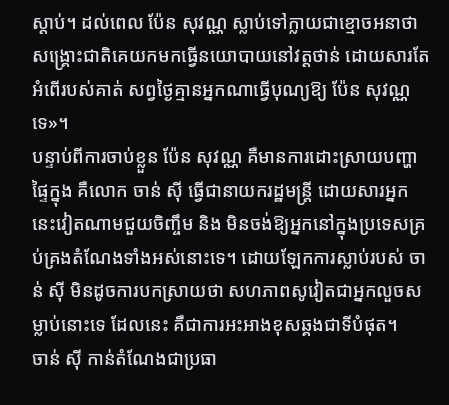ស្តាប់។ ដល់ពេល ប៉ែន សុវណ្ណ ស្លាប់ទៅក្លាយជាខ្មោចអនាថា សង្គ្រោះជាតិគេយកមកធ្វើនយោបាយនៅវត្តថាន់ ដោយសារតែអំពើរបស់គាត់ សព្វថ្ងៃគ្មានអ្នកណាធ្វើបុណ្យឱ្យ ប៉ែន សុវណ្ណ ទេ»។
បន្ទាប់ពីការចាប់ខ្លួន ប៉ែន សុវណ្ណ គឺមានការដោះស្រាយបញ្ហាផ្ទៃក្នុង គឺលោក ចាន់ ស៊ី ធ្វើជានាយករដ្ឋមន្ត្រី ដោយសារអ្នកនេះវៀតណាមជួយចិញ្ចឹម និង មិនចង់ឱ្យអ្នកនៅក្នុងប្រទេសគ្រប់គ្រងតំណែងទាំងអស់នោះទេ។ ដោយឡែកការស្លាប់របស់ ចាន់ ស៊ី មិនដូចការបកស្រាយថា សហភាពសូវៀតជាអ្នកលួចសម្លាប់នោះទេ ដែលនេះ គឺជាការអះអាងខុសឆ្គងជាទីបំផុត។
ចាន់ ស៊ី កាន់តំណែងជាប្រធា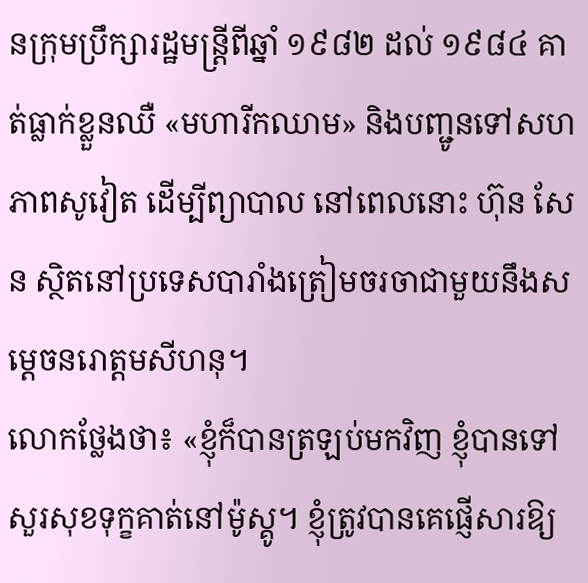នក្រុមប្រឹក្សារដ្ឋមន្ត្រីពីឆ្នាំ ១៩៨២ ដល់ ១៩៨៤ គាត់ធ្លាក់ខ្លួនឈឺ «មហារីកឈាម» និងបញ្ជូនទៅសហភាពសូវៀត ដើម្បីព្យាបាល នៅពេលនោះ ហ៊ុន សែន ស្ថិតនៅប្រទេសបារាំងត្រៀមចរចាជាមួយនឹងសម្តេចនរោត្តមសីហនុ។
លោកថ្លែងថា៖ «ខ្ញុំក៏បានត្រឡប់មកវិញ ខ្ញុំបានទៅសួរសុខទុក្ខគាត់នៅម៉ូស្គូ។ ខ្ញុំត្រូវបានគេផ្ញើសារឱ្យ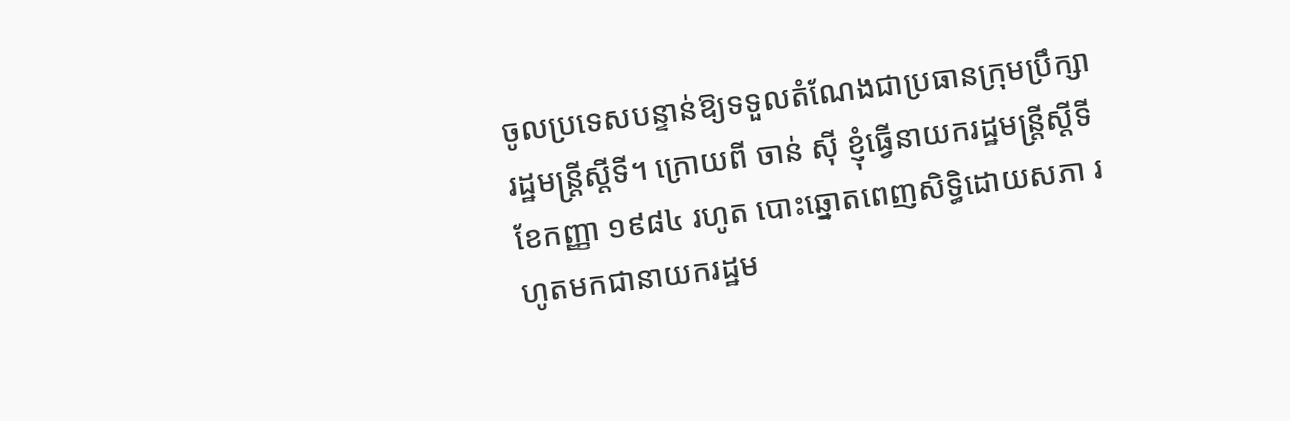ចូលប្រទេសបន្ទាន់ឱ្យទទួលតំណែងជាប្រធានក្រុមប្រឹក្សារដ្ឋមន្ត្រីស្តីទី។ ក្រោយពី ចាន់ ស៊ី ខ្ញុំធ្វើនាយករដ្ឋមន្ត្រីស្តីទីខែកញ្ញា ១៩៨៤ រហូត បោះឆ្នោតពេញសិទ្ធិដោយសភា រហូតមកជានាយករដ្ឋម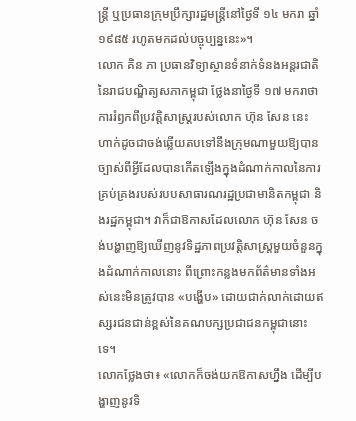ន្ត្រី ឬប្រធានក្រុមប្រឹក្សារដ្ឋមន្ត្រីនៅថ្ងៃទី ១៤ មករា ឆ្នាំ ១៩៨៥ រហូតមកដល់បច្ចុប្បន្ននេះ»។
លោក គិន ភា ប្រធានវិទ្យាស្ថានទំនាក់ទំនងអន្តរជាតិនៃរាជបណិ្ឌត្យសភាកម្ពុជា ថ្លែងនាថ្ងៃទី ១៧ មករាថា ការរំឭកពីប្រវត្តិសាស្ត្ររបស់លោក ហ៊ុន សែន នេះ ហាក់ដូចជាចង់ឆ្លើយតបទៅនឹងក្រុមណាមួយឱ្យបានច្បាស់ពីអ្វីដែលបានកើតឡើងក្នុងដំណាក់កាលនៃការគ្រប់គ្រងរបស់របបសាធារណរដ្ឋប្រជាមានិតកម្ពុជា និងរដ្ឋកម្ពុជា។ វាក៏ជាឱកាសដែលលោក ហ៊ុន សែន ចង់បង្ហាញឱ្យឃើញនូវទិដ្ឋភាពប្រវត្តិសាស្ត្រមួយចំនួនក្នុងដំណាក់កាលនោះ ពីព្រោះកន្លងមកព័ត៌មានទាំងអស់នេះមិនត្រូវបាន «បង្ហើប» ដោយជាក់លាក់ដោយឥស្សរជនជាន់ខ្ពស់នៃគណបក្សប្រជាជនកម្ពុជានោះទេ។
លោកថ្លែងថា៖ «លោកក៏ចង់យកឱកាសហ្នឹង ដើម្បីបង្ហាញនូវទិ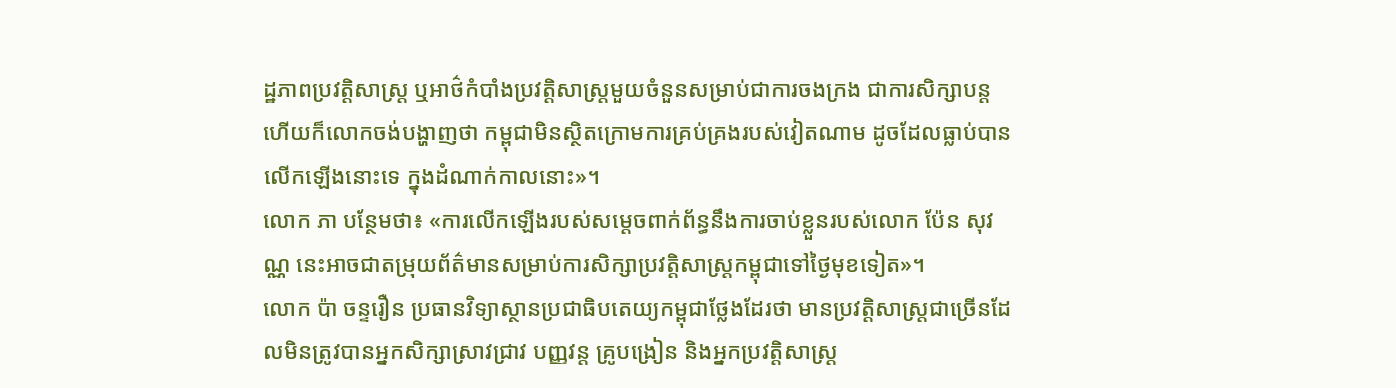ដ្ឋភាពប្រវត្តិសាស្ត្រ ឬអាថ៌កំបាំងប្រវត្តិសាស្ត្រមួយចំនួនសម្រាប់ជាការចងក្រង ជាការសិក្សាបន្ត ហើយក៏លោកចង់បង្ហាញថា កម្ពុជាមិនស្ថិតក្រោមការគ្រប់គ្រងរបស់វៀតណាម ដូចដែលធ្លាប់បានលើកឡើងនោះទេ ក្នុងដំណាក់កាលនោះ»។
លោក ភា បន្ថែមថា៖ «ការលើកឡើងរបស់សម្តេចពាក់ព័ន្ធនឹងការចាប់ខ្លួនរបស់លោក ប៉ែន សុវណ្ណ នេះអាចជាតម្រុយព័ត៌មានសម្រាប់ការសិក្សាប្រវត្តិសាស្ត្រកម្ពុជាទៅថ្ងៃមុខទៀត»។
លោក ប៉ា ចន្ទរឿន ប្រធានវិទ្យាស្ថានប្រជាធិបតេយ្យកម្ពុជាថ្លែងដែរថា មានប្រវត្តិសាស្ត្រជាច្រើនដែលមិនត្រូវបានអ្នកសិក្សាស្រាវជ្រាវ បញ្ញវន្ត គ្រូបង្រៀន និងអ្នកប្រវត្តិសាស្ត្រ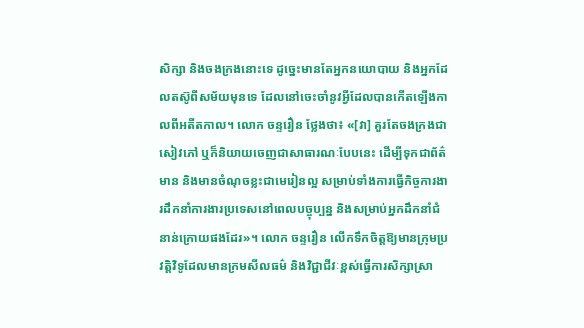សិក្សា និងចងក្រងនោះទេ ដូច្នេះមានតែអ្នកនយោបាយ និងអ្នកដែលតស៊ូពីសម័យមុនទេ ដែលនៅចេះចាំនូវអ្វីដែលបានកើតឡើងកាលពីអតីតកាល។ លោក ចន្ទរឿន ថ្លែងថា៖ «[វា] គួរតែចងក្រងជាសៀវភៅ ឬក៏និយាយចេញជាសាធារណៈបែបនេះ ដើម្បីទុកជាព័ត៌មាន និងមានចំណុចខ្លះជាមេរៀនល្អ សម្រាប់ទាំងការធ្វើកិច្ចការងារដឹកនាំការងារប្រទេសនៅពេលបច្ចុប្បន្ន និងសម្រាប់អ្នកដឹកនាំជំនាន់ក្រោយផងដែរ»។ លោក ចន្ទរឿន លើកទឹកចិត្តឱ្យមានក្រុមប្រវត្តិវិទូដែលមានក្រមសីលធម៌ និងវិជ្ជាជីវៈខ្ពស់ធ្វើការសិក្សាស្រា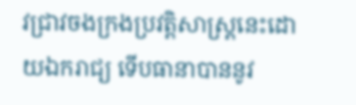វជ្រាវចងក្រងប្រវត្តិសាស្ត្រនេះដោយឯករាជ្យ ទើបធានាបាននូវ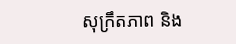សុក្រឹតភាព និង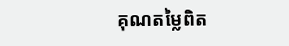គុណតម្លៃពិត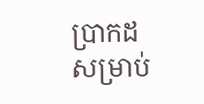ប្រាកដសម្រាប់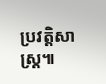ប្រវត្តិសាស្ត្រ៕